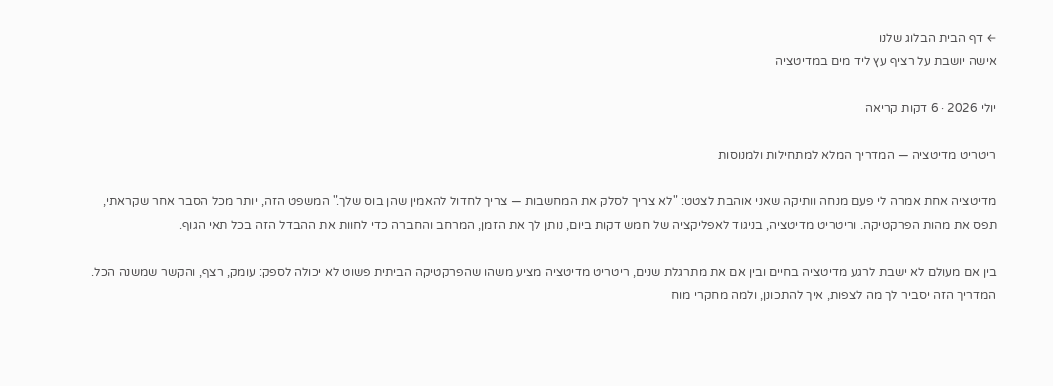← דף הבית הבלוג שלנו
אישה יושבת על רציף עץ ליד מים במדיטציה

יולי 2026 · 6 דקות קריאה

ריטריט מדיטציה — המדריך המלא למתחילות ולמנוסות

מדיטציה אחת אמרה לי פעם מנחה וותיקה שאני אוהבת לצטט: "לא צריך לסלק את המחשבות — צריך לחדול להאמין שהן בוס שלך." המשפט הזה, יותר מכל הסבר אחר שקראתי, תפס את מהות הפרקטיקה. וריטריט מדיטציה, בניגוד לאפליקציה של חמש דקות ביום, נותן לך את הזמן, המרחב והחברה כדי לחוות את ההבדל הזה בכל תאי הגוף.

בין אם מעולם לא ישבת לרגע מדיטציה בחיים ובין אם את מתרגלת שנים, ריטריט מדיטציה מציע משהו שהפרקטיקה הביתית פשוט לא יכולה לספק: עומק, רצף, והקשר שמשנה הכל. המדריך הזה יסביר לך מה לצפות, איך להתכונן, ולמה מחקרי מוח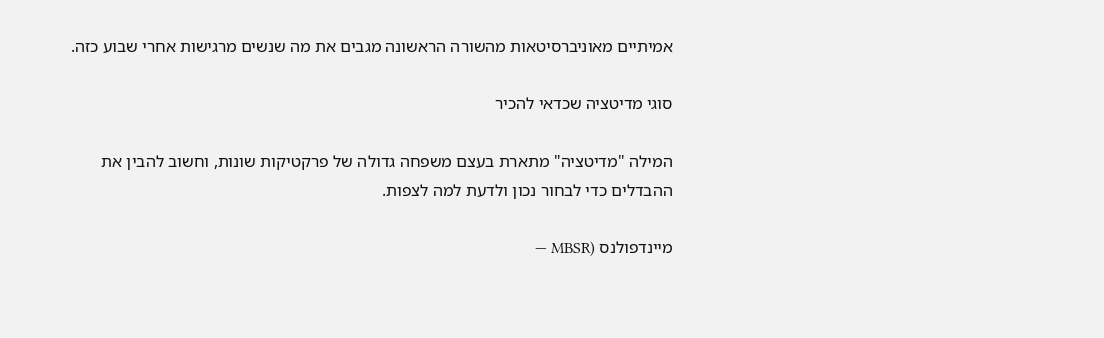אמיתיים מאוניברסיטאות מהשורה הראשונה מגבים את מה שנשים מרגישות אחרי שבוע כזה.

סוגי מדיטציה שכדאי להכיר

המילה "מדיטציה" מתארת בעצם משפחה גדולה של פרקטיקות שונות, וחשוב להבין את ההבדלים כדי לבחור נכון ולדעת למה לצפות.

מיינדפולנס (MBSR —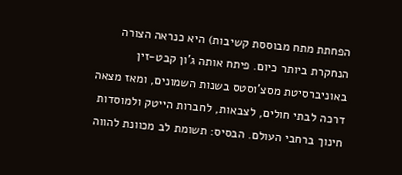הפחתת מתח מבוססת קשיבות) היא כנראה הצורה הנחקרת ביותר כיום. פיתח אותה ג'ון קבט-זין באוניברסיטת מסצ'וסטס בשנות השמונים, ומאז מצאה דרכה לבתי חולים, לצבאות, לחברות הייטק ולמוסדות חינוך ברחבי העולם. הבסיס: תשומת לב מכוונת להווה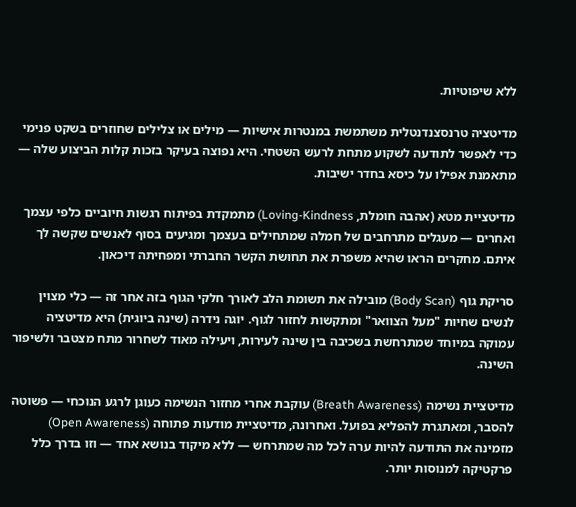ללא שיפוטיות.

מדיטציה טרנסצנדנטלית משתמשת במנטרות אישיות — מילים או צלילים שחוזרים בשקט פנימי כדי לאפשר לתודעה לשקוע מתחת לרעש השטחי. היא נפוצה בעיקר בזכות קלות הביצוע שלה — מתאמנת אפילו על כיסא בחדר ישיבות.

מדיטציית מטא (אהבה חומלת, Loving-Kindness) מתמקדת בפיתוח רגשות חיוביים כלפי עצמך ואחרים — מעגלים מתרחבים של חמלה שמתחילים בעצמך ומגיעים בסוף לאנשים שקשה לך איתם. מחקרים הראו שהיא משפרת את תחושת הקשר החברתי ומפחיתה דיכאון.

סריקת גוף (Body Scan) מובילה את תשומת הלב לאורך חלקי הגוף בזה אחר זה — כלי מצוין לנשים שחיות "מעל הצוואר" ומתקשות לחזור לגוף. יוגה נידרה (שינה ביוגית) היא מדיטציה עמוקה במיוחד שמתרחשת בשכיבה בין שינה לעירות, ויעילה מאוד לשחרור מתח מצטבר ולשיפור השינה.

מדיטציית נשימה (Breath Awareness) עוקבת אחרי מחזור הנשימה כעוגן לרגע הנוכחי — פשוטה להסבר, ומאתגרת להפליא בפועל. ואחרונה, מדיטציית מודעות פתוחה (Open Awareness) מזמינה את התודעה להיות ערה לכל מה שמתרחש — ללא מיקוד בנושא אחד — וזו בדרך כלל פרקטיקה למנוסות יותר.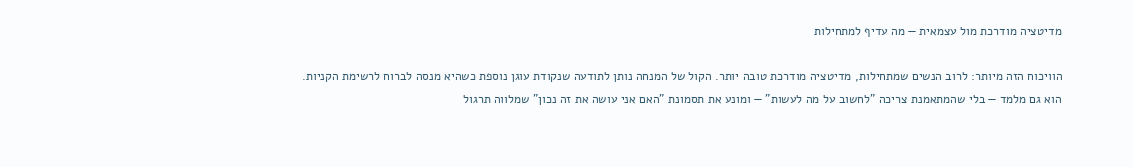מדיטציה מודרכת מול עצמאית — מה עדיף למתחילות

הוויכוח הזה מיותר: לרוב הנשים שמתחילות, מדיטציה מודרכת טובה יותר. הקול של המנחה נותן לתודעה שנקודת עוגן נוספת כשהיא מנסה לברוח לרשימת הקניות. הוא גם מלמד — בלי שהמתאמנת צריכה "לחשוב על מה לעשות" — ומונע את תסמונת "האם אני עושה את זה נכון" שמלווה תרגול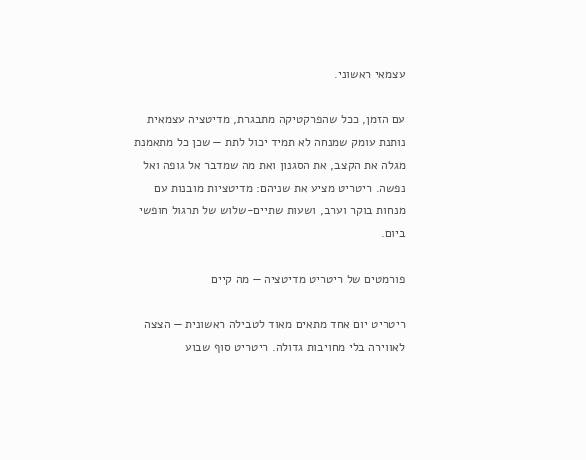עצמאי ראשוני.

עם הזמן, ככל שהפרקטיקה מתבגרת, מדיטציה עצמאית נותנת עומק שמנחה לא תמיד יכול לתת — שכן כל מתאמנת מגלה את הקצב, את הסגנון ואת מה שמדבר אל גופה ואל נפשה. ריטריט מציע את שניהם: מדיטציות מובנות עם מנחות בוקר וערב, ושעות שתיים-שלוש של תרגול חופשי ביום.

פורמטים של ריטריט מדיטציה — מה קיים

ריטריט יום אחד מתאים מאוד לטבילה ראשונית — הצצה לאווירה בלי מחויבות גדולה. ריטריט סוף שבוע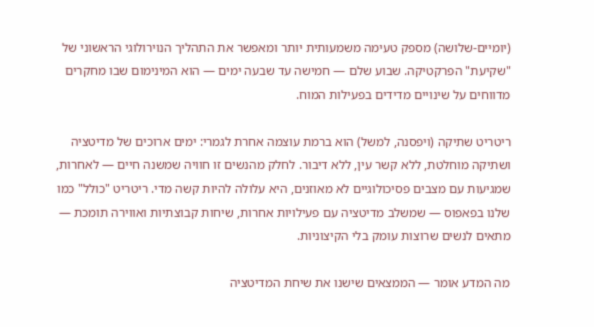(יומיים-שלושה) מספק טעימה משמעותית יותר ומאפשר את התהליך הנוירולוגי הראשוני של "שקיעת" הפרקטיקה. שבוע שלם — חמישה עד שבעה ימים — הוא המינימום שבו מחקרים מדווחים על שינויים מדידים בפעילות המוח.

ריטריט שתיקה (ויפסנה, למשל) הוא ברמת עוצמה אחרת לגמרי: ימים ארוכים של מדיטציה ושתיקה מוחלטת, ללא קשר עין, ללא דיבור. לחלק מהנשים זו חוויה שמשנה חיים — לאחרות, שמגיעות עם מצבים פסיכולוגיים לא מאוזנים, היא עלולה להיות קשה מדי. ריטריט "כולל" כמו שלנו בפאפוס — שמשלב מדיטציה עם פעילויות אחרות, שיחות קבוצתיות ואווירה תומכת — מתאים לנשים שרוצות עומק בלי הקיצוניות.

מה המדע אומר — הממצאים שישנו את שיחת המדיטציה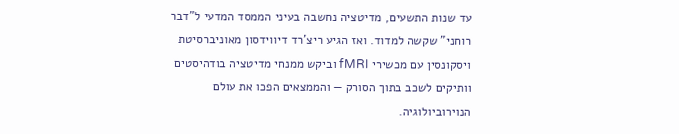עד שנות התשעים, מדיטציה נחשבה בעיני הממסד המדעי ל"דבר רוחני" שקשה למדוד. ואז הגיע ריצ'רד דיווידסון מאוניברסיטת ויסקונסין עם מכשירי fMRI וביקש ממנחי מדיטציה בודהיסטים וותיקים לשכב בתוך הסורק — והממצאים הפכו את עולם הנוירוביולוגיה.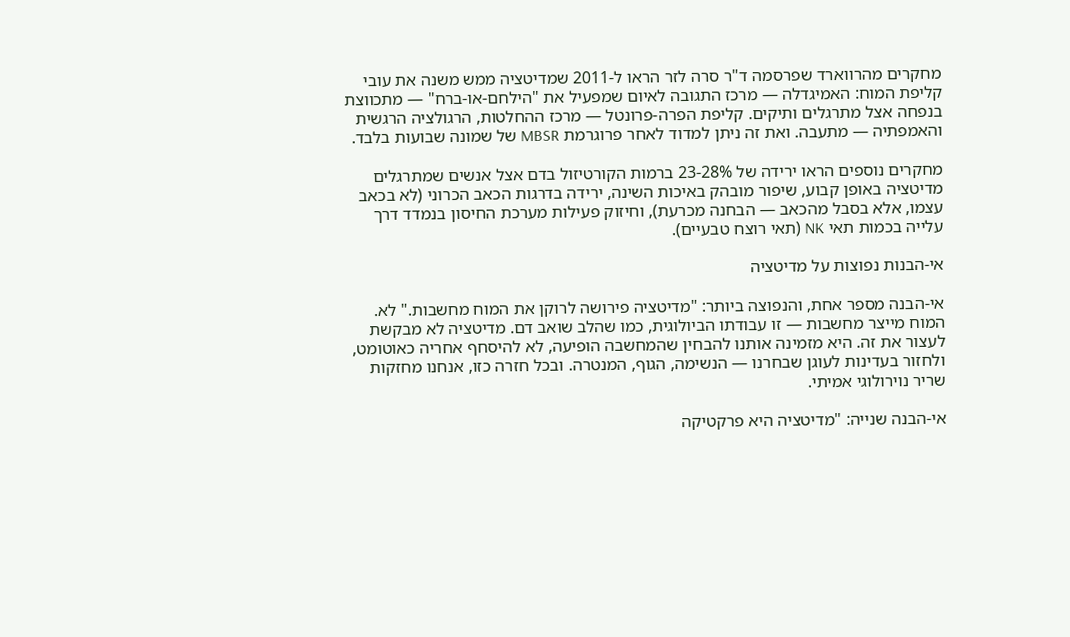מחקרים מהרווארד שפרסמה ד"ר סרה לזר הראו ל-2011 שמדיטציה ממש משנה את עובי קליפת המוח: האמיגדלה — מרכז התגובה לאיום שמפעיל את "הילחם-או-ברח" — מתכווצת בנפחה אצל מתרגלים ותיקים. קליפת הפרה-פרונטל — מרכז ההחלטות, הרגולציה הרגשית והאמפתיה — מתעבה. ואת זה ניתן למדוד לאחר פרוגרמת MBSR של שמונה שבועות בלבד.

מחקרים נוספים הראו ירידה של 23-28% ברמות הקורטיזול בדם אצל אנשים שמתרגלים מדיטציה באופן קבוע, שיפור מובהק באיכות השינה, ירידה בדרגות הכאב הכרוני (לא בכאב עצמו, אלא בסבל מהכאב — הבחנה מכרעת), וחיזוק פעילות מערכת החיסון בנמדד דרך עלייה בכמות תאי NK (תאי רוצח טבעיים).

אי-הבנות נפוצות על מדיטציה

אי-הבנה מספר אחת, והנפוצה ביותר: "מדיטציה פירושה לרוקן את המוח מחשבות." לא. המוח מייצר מחשבות — זו עבודתו הביולוגית, כמו שהלב שואב דם. מדיטציה לא מבקשת לעצור את זה. היא מזמינה אותנו להבחין שהמחשבה הופיעה, לא להיסחף אחריה כאוטומט, ולחזור בעדינות לעוגן שבחרנו — הנשימה, הגוף, המנטרה. ובכל חזרה כזו, אנחנו מחזקות שריר נוירולוגי אמיתי.

אי-הבנה שנייה: "מדיטציה היא פרקטיקה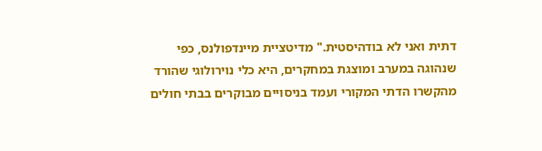דתית ואני לא בודהיסטית." מדיטציית מיינדפולנס, כפי שנהוגה במערב ומוצגת במחקרים, היא כלי נוירולוגי שהורד מהקשרו הדתי המקורי ועמד בניסויים מבוקרים בבתי חולים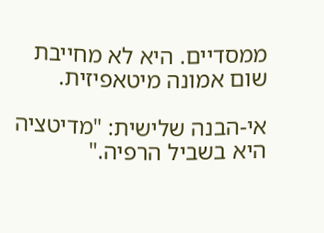ממסדיים. היא לא מחייבת שום אמונה מיטאפיזית.

אי-הבנה שלישית: "מדיטציה היא בשביל הרפיה."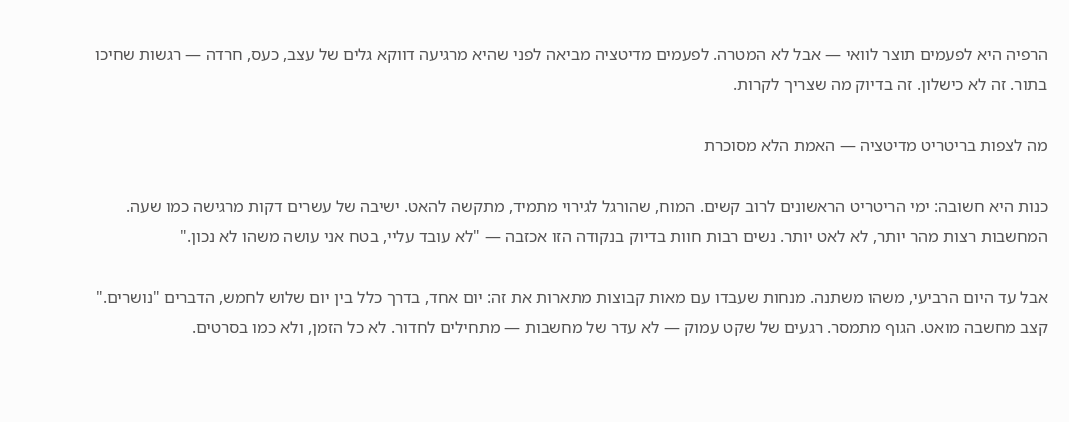הרפיה היא לפעמים תוצר לוואי — אבל לא המטרה. לפעמים מדיטציה מביאה לפני שהיא מרגיעה דווקא גלים של עצב, כעס, חרדה — רגשות שחיכו בתור. זה לא כישלון. זה בדיוק מה שצריך לקרות.

מה לצפות בריטריט מדיטציה — האמת הלא מסוכרת

כנות היא חשובה: ימי הריטריט הראשונים לרוב קשים. המוח, שהורגל לגירוי מתמיד, מתקשה להאט. ישיבה של עשרים דקות מרגישה כמו שעה. המחשבות רצות מהר יותר, לא לאט יותר. נשים רבות חוות בדיוק בנקודה הזו אכזבה — "לא עובד עליי, בטח אני עושה משהו לא נכון."

אבל עד היום הרביעי, משהו משתנה. מנחות שעבדו עם מאות קבוצות מתארות את זה: יום אחד, בדרך כלל בין יום שלוש לחמש, הדברים "נושרים." קצב מחשבה מואט. הגוף מתמסר. רגעים של שקט עמוק — לא עדר של מחשבות — מתחילים לחדור. לא כל הזמן, ולא כמו בסרטים.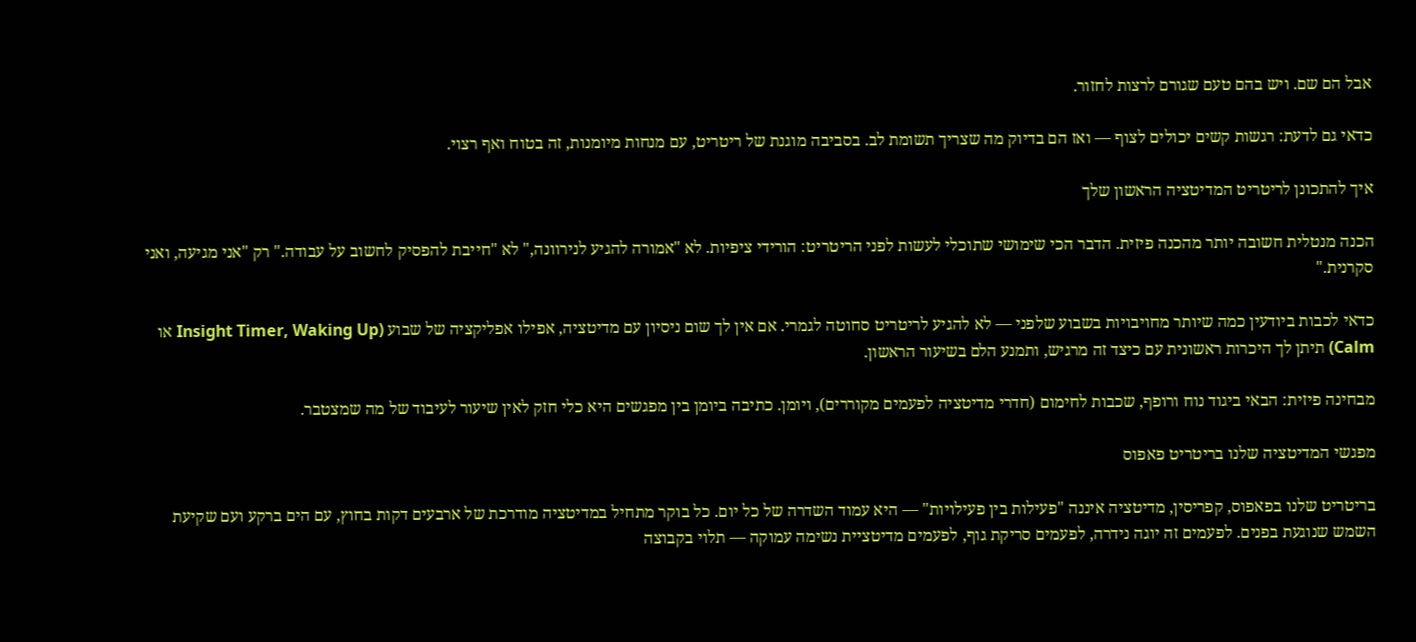אבל הם שם. ויש בהם טעם שגורם לרצות לחזור.

כדאי גם לדעת: רגשות קשים יכולים לצוף — ואז הם בדיוק מה שצריך תשומת לב. בסביבה מוגנת של ריטריט, עם מנחות מיומנות, זה בטוח ואף רצוי.

איך להתכונן לריטריט המדיטציה הראשון שלך

הכנה מנטלית חשובה יותר מהכנה פיזית. הדבר הכי שימושי שתוכלי לעשות לפני הריטריט: הורידי ציפיות. לא "אמורה להגיע לנירוונה," לא "חייבת להפסיק לחשוב על עבודה." רק "אני מגיעה, ואני סקרנית."

כדאי לכבות ביודעין כמה שיותר מחויבויות בשבוע שלפני — לא להגיע לריטריט סחוטה לגמרי. אם אין לך שום ניסיון עם מדיטציה, אפילו אפליקציה של שבוע (Insight Timer, Waking Up או Calm) תיתן לך היכרות ראשונית עם כיצד זה מרגיש, ותמנע הלם בשיעור הראשון.

מבחינה פיזית: הבאי ביגוד נוח ורופף, שכבות לחימום (חדרי מדיטציה לפעמים מקוררים), ויומן. כתיבה ביומן בין מפגשים היא כלי חזק לאין שיעור לעיבוד של מה שמצטבר.

מפגשי המדיטציה שלנו בריטריט פאפוס

בריטריט שלנו בפאפוס, קפריסין, מדיטציה איננה "פעילות בין פעילויות" — היא עמוד השדרה של כל יום. כל בוקר מתחיל במדיטציה מודרכת של ארבעים דקות בחוץ, עם הים ברקע ועם שקיעת השמש שנוגעת בפנים. לפעמים זה יוגה נידרה, לפעמים סריקת גוף, לפעמים מדיטציית נשימה עמוקה — תלוי בקבוצה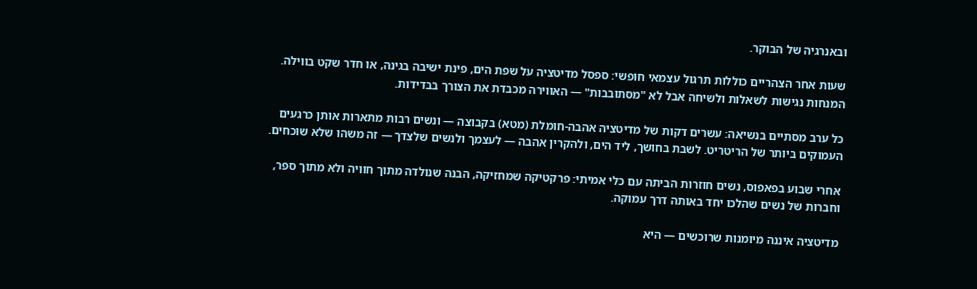ובאנרגיה של הבוקר.

שעות אחר הצהריים כוללות תרגול עצמאי חופשי: ספסל מדיטציה על שפת הים, פינת ישיבה בגינה, או חדר שקט בווילה. המנחות נגישות לשאלות ולשיחה אבל לא "מסתובבות" — האווירה מכבדת את הצורך בבדידות.

כל ערב מסתיים בנשיאה: עשרים דקות של מדיטציה אהבה-חומלת (מטא) בקבוצה — ונשים רבות מתארות אותן כרגעים העמוקים ביותר של הריטריט. לשבת בחושך, ליד הים, ולהקרין אהבה — לעצמך ולנשים שלצדך — זה משהו שלא שוכחים.

אחרי שבוע בפאפוס, נשים חוזרות הביתה עם כלי אמיתי: פרקטיקה שמחזיקה, הבנה שנולדה מתוך חוויה ולא מתוך ספר, וחברות של נשים שהלכו יחד באותה דרך עמוקה.

מדיטציה איננה מיומנות שרוכשים — היא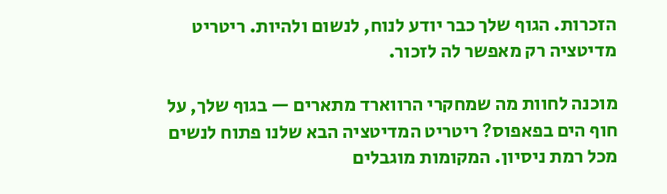הזכרות. הגוף שלך כבר יודע לנוח, לנשום ולהיות. ריטריט מדיטציה רק מאפשר לה לזכור.

מוכנה לחוות מה שמחקרי הרווארד מתארים — בגוף שלך, על חוף הים בפאפוס? ריטריט המדיטציה הבא שלנו פתוח לנשים מכל רמת ניסיון. המקומות מוגבלים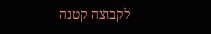לקבוצה קטנה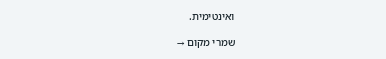ואינטימית.

שמרי מקום →